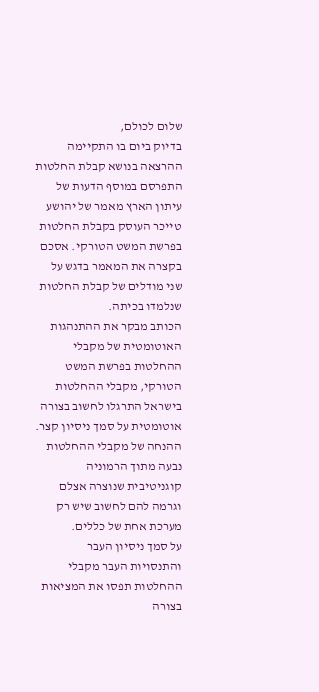שלום לכולם,
בדיוק ביום בו התקיימה ההרצאה בנושא קבלת החלטות התפרסם במוסף הדעות של עיתון הארץ מאמר של יהושע טייכר העוסק בקבלת החלטות בפרשת המשט הטורקי. אסכם בקצרה את המאמר בדגש על שני מודלים של קבלת החלטות שנלמדו בכיתה.
הכותב מבקר את ההתנהגות האוטומטית של מקבלי ההחלטות בפרשת המשט הטורקי, מקבלי ההחלטות בישראל התרגלו לחשוב בצורה אוטומטית על סמך ניסיון קצר. ההנחה של מקבלי ההחלטות נבעה מתוך הרמוניה קוגניטיבית שנוצרה אצלם וגרמה להם לחשוב שיש רק מערכת אחת של כללים.
על סמך ניסיון העבר והתנסויות העבר מקבלי ההחלטות תפסו את המציאות בצורה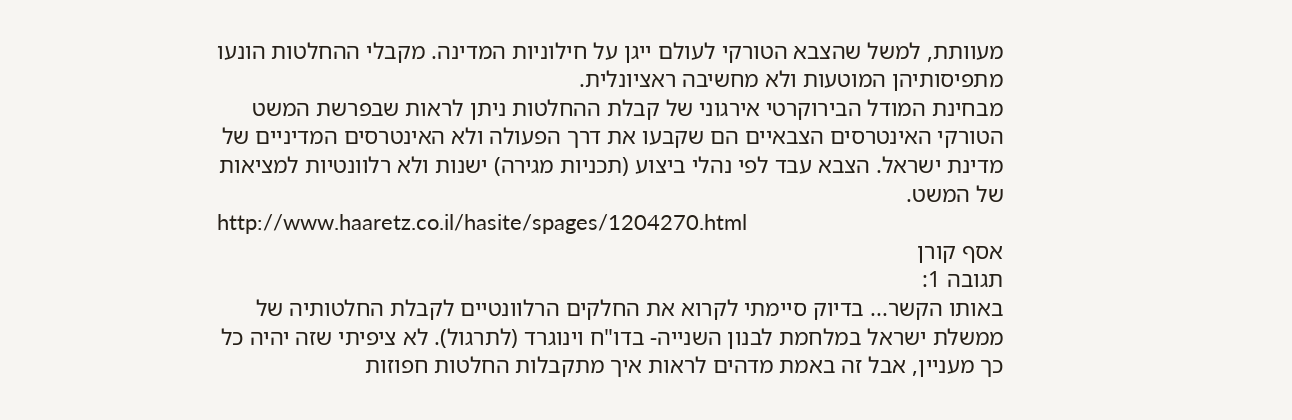מעוותת, למשל שהצבא הטורקי לעולם ייגן על חילוניות המדינה. מקבלי ההחלטות הונעו מתפיסותיהן המוטעות ולא מחשיבה ראציונלית.
מבחינת המודל הבירוקרטי אירגוני של קבלת ההחלטות ניתן לראות שבפרשת המשט הטורקי האינטרסים הצבאיים הם שקבעו את דרך הפעולה ולא האינטרסים המדיניים של מדינת ישראל. הצבא עבד לפי נהלי ביצוע (תכניות מגירה) ישנות ולא רלוונטיות למציאות של המשט.
http://www.haaretz.co.il/hasite/spages/1204270.html
אסף קורן
תגובה 1:
באותו הקשר... בדיוק סיימתי לקרוא את החלקים הרלוונטיים לקבלת החלטותיה של ממשלת ישראל במלחמת לבנון השנייה- בדו"ח וינוגרד (לתרגול). לא ציפיתי שזה יהיה כל כך מעניין, אבל זה באמת מדהים לראות איך מתקבלות החלטות חפוזות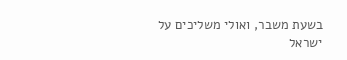בשעת משבר, ואולי משליכים על ישראל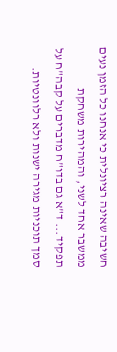חשיבה שאינה רציונלית כי אנחנו כל הזמן נעים ממשבר אחד לשני, והמהירות משחקת תפקיד... ד"א גם בדו"ח מדברים על קבה"ח על סמך תוכניות מגירה ישנות ולא רלוונטיות.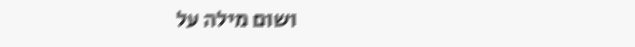ושום מילה על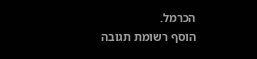הכרמל.
הוסף רשומת תגובה